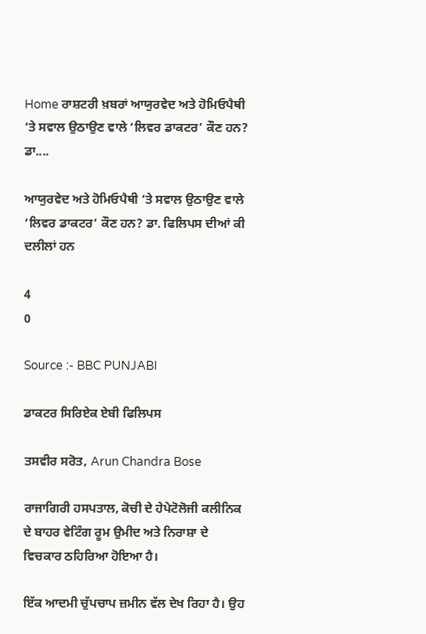Home ਰਾਸ਼ਟਰੀ ਖ਼ਬਰਾਂ ਆਯੁਰਵੇਦ ਅਤੇ ਹੋਮਿਓਪੈਥੀ ‘ਤੇ ਸਵਾਲ ਉਠਾਉਣ ਵਾਲੇ ‘ਲਿਵਰ ਡਾਕਟਰ’ ਕੌਣ ਹਨ? ਡਾ....

ਆਯੁਰਵੇਦ ਅਤੇ ਹੋਮਿਓਪੈਥੀ ‘ਤੇ ਸਵਾਲ ਉਠਾਉਣ ਵਾਲੇ ‘ਲਿਵਰ ਡਾਕਟਰ’ ਕੌਣ ਹਨ? ਡਾ. ਫਿਲਿਪਸ ਦੀਆਂ ਕੀ ਦਲੀਲਾਂ ਹਨ

4
0

Source :- BBC PUNJABI

ਡਾਕਟਰ ਸਿਰਿਏਕ ਏਬੀ ਫਿਲਿਪਸ

ਤਸਵੀਰ ਸਰੋਤ, Arun Chandra Bose

ਰਾਜਾਗਿਰੀ ਹਸਪਤਾਲ, ਕੋਚੀ ਦੇ ਹੇਪੇਟੋਲੋਜੀ ਕਲੀਨਿਕ ਦੇ ਬਾਹਰ ਵੇਟਿੰਗ ਰੂਮ ਉਮੀਦ ਅਤੇ ਨਿਰਾਸ਼ਾ ਦੇ ਵਿਚਕਾਰ ਠਹਿਰਿਆ ਹੋਇਆ ਹੈ।

ਇੱਕ ਆਦਮੀ ਚੁੱਪਚਾਪ ਜ਼ਮੀਨ ਵੱਲ ਦੇਖ ਰਿਹਾ ਹੈ। ਉਹ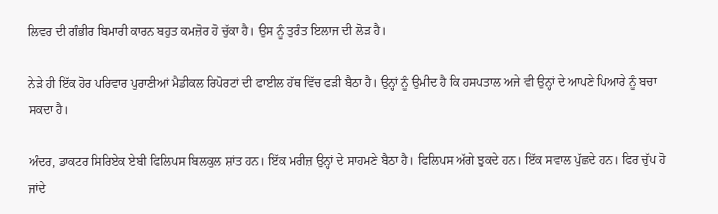ਲਿਵਰ ਦੀ ਗੰਭੀਰ ਬਿਮਾਰੀ ਕਾਰਨ ਬਹੁਤ ਕਮਜ਼ੋਰ ਹੋ ਚੁੱਕਾ ਹੈ। ਉਸ ਨੂੰ ਤੁਰੰਤ ਇਲਾਜ ਦੀ ਲੋੜ ਹੈ।

ਨੇੜੇ ਹੀ ਇੱਕ ਹੋਰ ਪਰਿਵਾਰ ਪੁਰਾਣੀਆਂ ਮੈਡੀਕਲ ਰਿਪੋਰਟਾਂ ਦੀ ਫਾਈਲ ਹੱਥ ਵਿੱਚ ਫੜੀ ਬੈਠਾ ਹੈ। ਉਨ੍ਹਾਂ ਨੂੰ ਉਮੀਦ ਹੈ ਕਿ ਹਸਪਤਾਲ ਅਜੇ ਵੀ ਉਨ੍ਹਾਂ ਦੇ ਆਪਣੇ ਪਿਆਰੇ ਨੂੰ ਬਚਾ ਸਕਦਾ ਹੈ।

ਅੰਦਰ, ਡਾਕਟਰ ਸਿਰਿਏਕ ਏਬੀ ਫਿਲਿਪਸ ਬਿਲਕੁਲ ਸ਼ਾਂਤ ਹਨ। ਇੱਕ ਮਰੀਜ਼ ਉਨ੍ਹਾਂ ਦੇ ਸਾਹਮਣੇ ਬੈਠਾ ਹੈ। ਫਿਲਿਪਸ ਅੱਗੇ ਝੁਕਦੇ ਹਨ। ਇੱਕ ਸਵਾਲ ਪੁੱਛਦੇ ਹਨ। ਫਿਰ ਚੁੱਪ ਹੋ ਜਾਂਦੇ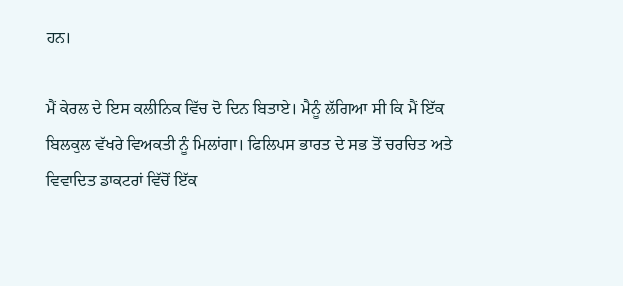ਹਨ।

ਮੈਂ ਕੇਰਲ ਦੇ ਇਸ ਕਲੀਨਿਕ ਵਿੱਚ ਦੋ ਦਿਨ ਬਿਤਾਏ। ਮੈਨੂੰ ਲੱਗਿਆ ਸੀ ਕਿ ਮੈਂ ਇੱਕ ਬਿਲਕੁਲ ਵੱਖਰੇ ਵਿਅਕਤੀ ਨੂੰ ਮਿਲਾਂਗਾ। ਫਿਲਿਪਸ ਭਾਰਤ ਦੇ ਸਭ ਤੋਂ ਚਰਚਿਤ ਅਤੇ ਵਿਵਾਦਿਤ ਡਾਕਟਰਾਂ ਵਿੱਚੋਂ ਇੱਕ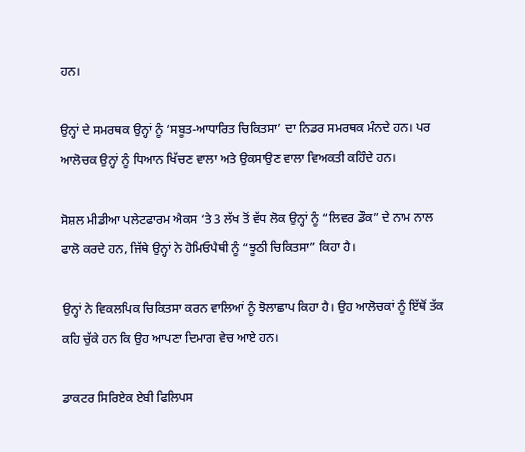ਹਨ।

ਉਨ੍ਹਾਂ ਦੇ ਸਮਰਥਕ ਉਨ੍ਹਾਂ ਨੂੰ ‘ਸਬੂਤ-ਆਧਾਰਿਤ ਚਿਕਿਤਸਾ’ ਦਾ ਨਿਡਰ ਸਮਰਥਕ ਮੰਨਦੇ ਹਨ। ਪਰ ਆਲੋਚਕ ਉਨ੍ਹਾਂ ਨੂੰ ਧਿਆਨ ਖਿੱਚਣ ਵਾਲਾ ਅਤੇ ਉਕਸਾਉਣ ਵਾਲਾ ਵਿਅਕਤੀ ਕਹਿੰਦੇ ਹਨ।

ਸੋਸ਼ਲ ਮੀਡੀਆ ਪਲੇਟਫਾਰਮ ਐਕਸ ‘ਤੇ 3 ਲੱਖ ਤੋਂ ਵੱਧ ਲੋਕ ਉਨ੍ਹਾਂ ਨੂੰ “ਲਿਵਰ ਡੌਕ” ਦੇ ਨਾਮ ਨਾਲ ਫਾਲੋ ਕਰਦੇ ਹਨ, ਜਿੱਥੇ ਉਨ੍ਹਾਂ ਨੇ ਹੋਮਿਓਪੈਥੀ ਨੂੰ “ਝੂਠੀ ਚਿਕਿਤਸਾ” ਕਿਹਾ ਹੈ।

ਉਨ੍ਹਾਂ ਨੇ ਵਿਕਲਪਿਕ ਚਿਕਿਤਸਾ ਕਰਨ ਵਾਲਿਆਂ ਨੂੰ ਝੋਲਾਛਾਪ ਕਿਹਾ ਹੈ। ਉਹ ਆਲੋਚਕਾਂ ਨੂੰ ਇੱਥੋਂ ਤੱਕ ਕਹਿ ਚੁੱਕੇ ਹਨ ਕਿ ਉਹ ਆਪਣਾ ਦਿਮਾਗ ਵੇਚ ਆਏ ਹਨ।

ਡਾਕਟਰ ਸਿਰਿਏਕ ਏਬੀ ਫਿਲਿਪਸ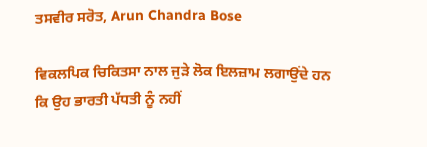ਤਸਵੀਰ ਸਰੋਤ, Arun Chandra Bose

ਵਿਕਲਪਿਕ ਚਿਕਿਤਸਾ ਨਾਲ ਜੁੜੇ ਲੋਕ ਇਲਜ਼ਾਮ ਲਗਾਉਂਦੇ ਹਨ ਕਿ ਉਹ ਭਾਰਤੀ ਪੱਧਤੀ ਨੂੰ ਨਹੀਂ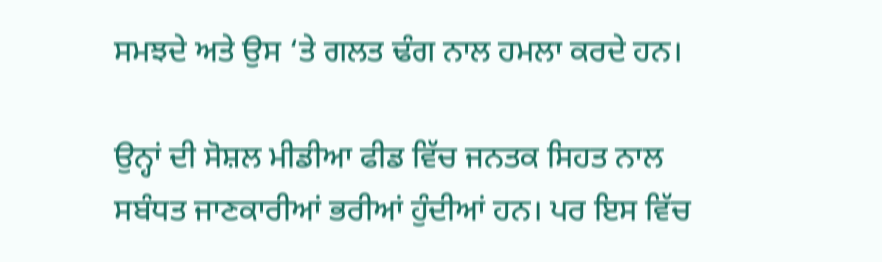ਸਮਝਦੇ ਅਤੇ ਉਸ ‘ਤੇ ਗਲਤ ਢੰਗ ਨਾਲ ਹਮਲਾ ਕਰਦੇ ਹਨ।

ਉਨ੍ਹਾਂ ਦੀ ਸੋਸ਼ਲ ਮੀਡੀਆ ਫੀਡ ਵਿੱਚ ਜਨਤਕ ਸਿਹਤ ਨਾਲ ਸਬੰਧਤ ਜਾਣਕਾਰੀਆਂ ਭਰੀਆਂ ਹੁੰਦੀਆਂ ਹਨ। ਪਰ ਇਸ ਵਿੱਚ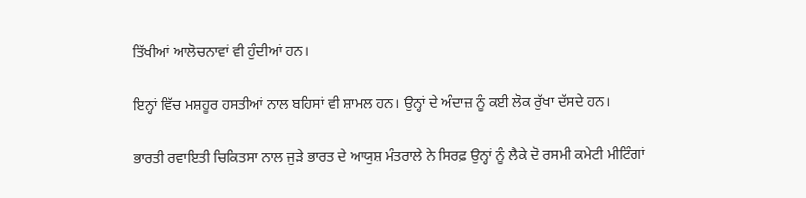ਤਿੱਖੀਆਂ ਆਲੋਚਨਾਵਾਂ ਵੀ ਹੁੰਦੀਆਂ ਹਨ।

ਇਨ੍ਹਾਂ ਵਿੱਚ ਮਸ਼ਹੂਰ ਹਸਤੀਆਂ ਨਾਲ ਬਹਿਸਾਂ ਵੀ ਸ਼ਾਮਲ ਹਨ। ਉਨ੍ਹਾਂ ਦੇ ਅੰਦਾਜ਼ ਨੂੰ ਕਈ ਲੋਕ ਰੁੱਖਾ ਦੱਸਦੇ ਹਨ।

ਭਾਰਤੀ ਰਵਾਇਤੀ ਚਿਕਿਤਸਾ ਨਾਲ ਜੁੜੇ ਭਾਰਤ ਦੇ ਆਯੁਸ਼ ਮੰਤਰਾਲੇ ਨੇ ਸਿਰਫ਼ ਉਨ੍ਹਾਂ ਨੂੰ ਲੈਕੇ ਦੋ ਰਸਮੀ ਕਮੇਟੀ ਮੀਟਿੰਗਾਂ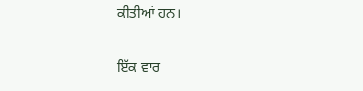ਕੀਤੀਆਂ ਹਨ।

ਇੱਕ ਵਾਰ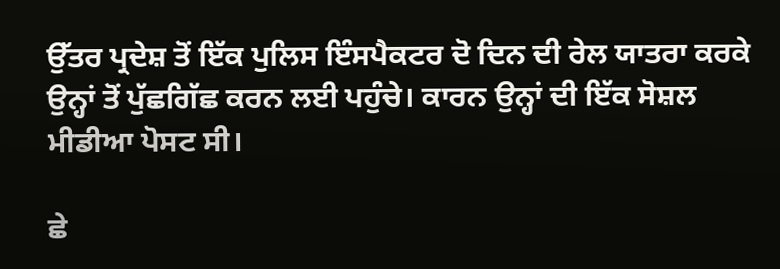ਉੱਤਰ ਪ੍ਰਦੇਸ਼ ਤੋਂ ਇੱਕ ਪੁਲਿਸ ਇੰਸਪੈਕਟਰ ਦੋ ਦਿਨ ਦੀ ਰੇਲ ਯਾਤਰਾ ਕਰਕੇ ਉਨ੍ਹਾਂ ਤੋਂ ਪੁੱਛਗਿੱਛ ਕਰਨ ਲਈ ਪਹੁੰਚੇ। ਕਾਰਨ ਉਨ੍ਹਾਂ ਦੀ ਇੱਕ ਸੋਸ਼ਲ ਮੀਡੀਆ ਪੋਸਟ ਸੀ।

ਛੇ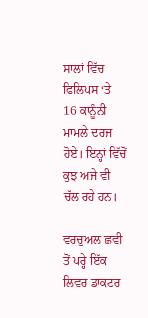ਸਾਲਾਂ ਵਿੱਚ ਫਿਲਿਪਸ ‘ਤੇ 16 ਕਾਨੂੰਨੀ ਮਾਮਲੇ ਦਰਜ ਹੋਏ। ਇਨ੍ਹਾਂ ਵਿੱਚੋਂ ਕੁਝ ਅਜੇ ਵੀ ਚੱਲ ਰਹੇ ਹਨ।

ਵਰਚੁਅਲ ਛਵੀ ਤੋਂ ਪਰ੍ਹੇ ਇੱਕ ਲਿਵਰ ਡਾਕਟਰ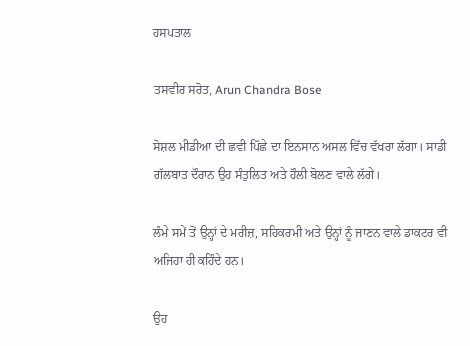ਹਸਪਤਾਲ

ਤਸਵੀਰ ਸਰੋਤ, Arun Chandra Bose

ਸੋਸ਼ਲ ਮੀਡੀਆ ਦੀ ਛਵੀ ਪਿੱਛੇ ਦਾ ਇਨਸਾਨ ਅਸਲ ਵਿੱਚ ਵੱਖਰਾ ਲੱਗਾ। ਸਾਡੀ ਗੱਲਬਾਤ ਦੌਰਾਨ ਉਹ ਸੰਤੁਲਿਤ ਅਤੇ ਹੌਲੀ ਬੋਲਣ ਵਾਲੇ ਲੱਗੇ।

ਲੰਮੇ ਸਮੇਂ ਤੋਂ ਉਨ੍ਹਾਂ ਦੇ ਮਰੀਜ਼, ਸਹਿਕਰਮੀ ਅਤੇ ਉਨ੍ਹਾਂ ਨੂੰ ਜਾਣਨ ਵਾਲੇ ਡਾਕਟਰ ਵੀ ਅਜਿਹਾ ਹੀ ਕਹਿੰਦੇ ਹਨ।

ਉਹ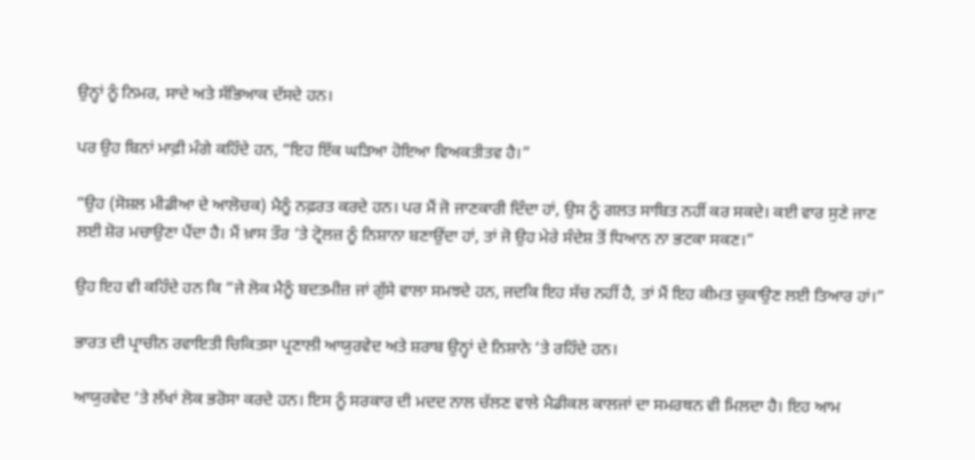ਉਨ੍ਹਾਂ ਨੂੰ ਨਿਮਰ, ਸਾਦੇ ਅਤੇ ਸੱਭਿਆਕ ਦੱਸਦੇ ਹਨ।

ਪਰ ਉਹ ਬਿਨਾਂ ਮਾਫ਼ੀ ਮੰਗੇ ਕਹਿੰਦੇ ਹਨ, “ਇਹ ਇੱਕ ਘੜਿਆ ਹੋਇਆ ਵਿਅਕਤੀਤਵ ਹੈ।”

“ਉਹ (ਸੋਸ਼ਲ ਮੀਡੀਆ ਦੇ ਆਲੋਚਕ) ਮੈਨੂੰ ਨਫ਼ਰਤ ਕਰਦੇ ਹਨ। ਪਰ ਮੈਂ ਜੋ ਜਾਣਕਾਰੀ ਦਿੰਦਾ ਹਾਂ, ਉਸ ਨੂੰ ਗਲਤ ਸਾਬਿਤ ਨਹੀਂ ਕਰ ਸਕਦੇ। ਕਈ ਵਾਰ ਸੁਣੇ ਜਾਣ ਲਈ ਸ਼ੋਰ ਮਚਾਉਣਾ ਪੈਂਦਾ ਹੈ। ਮੈਂ ਖ਼ਾਸ ਤੌਰ ‘ਤੇ ਟ੍ਰੋਲਜ਼ ਨੂੰ ਨਿਸ਼ਾਨਾ ਬਣਾਉਂਦਾ ਹਾਂ, ਤਾਂ ਜੋ ਉਹ ਮੇਰੇ ਸੰਦੇਸ਼ ਤੋਂ ਧਿਆਨ ਨਾ ਭਟਕਾ ਸਕਣ।”

ਉਹ ਇਹ ਵੀ ਕਹਿੰਦੇ ਹਨ ਕਿ “ਜੇ ਲੋਕ ਮੈਨੂੰ ਬਦਤਮੀਜ਼ ਜਾਂ ਗੁੱਸੇ ਵਾਲਾ ਸਮਝਦੇ ਹਨ, ਜਦਕਿ ਇਹ ਸੱਚ ਨਹੀਂ ਹੈ, ਤਾਂ ਮੈਂ ਇਹ ਕੀਮਤ ਚੁਕਾਉਣ ਲਈ ਤਿਆਰ ਹਾਂ।”

ਭਾਰਤ ਦੀ ਪ੍ਰਾਚੀਨ ਰਵਾਇਤੀ ਚਿਕਿਤਸਾ ਪ੍ਰਣਾਲੀ ਆਯੁਰਵੇਦ ਅਤੇ ਸ਼ਰਾਬ ਉਨ੍ਹਾਂ ਦੇ ਨਿਸ਼ਾਨੇ ‘ਤੇ ਰਹਿੰਦੇ ਹਨ।

ਆਯੁਰਵੇਦ ‘ਤੇ ਲੱਖਾਂ ਲੋਕ ਭਰੋਸਾ ਕਰਦੇ ਹਨ। ਇਸ ਨੂੰ ਸਰਕਾਰ ਦੀ ਮਦਦ ਨਾਲ ਚੱਲਣ ਵਾਲੇ ਮੈਡੀਕਲ ਕਾਲਜਾਂ ਦਾ ਸਮਰਥਨ ਵੀ ਮਿਲਦਾ ਹੈ। ਇਹ ਆਮ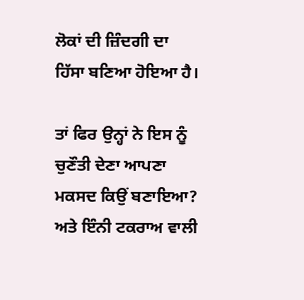ਲੋਕਾਂ ਦੀ ਜ਼ਿੰਦਗੀ ਦਾ ਹਿੱਸਾ ਬਣਿਆ ਹੋਇਆ ਹੈ।

ਤਾਂ ਫਿਰ ਉਨ੍ਹਾਂ ਨੇ ਇਸ ਨੂੰ ਚੁਣੌਤੀ ਦੇਣਾ ਆਪਣਾ ਮਕਸਦ ਕਿਉਂ ਬਣਾਇਆ? ਅਤੇ ਇੰਨੀ ਟਕਰਾਅ ਵਾਲੀ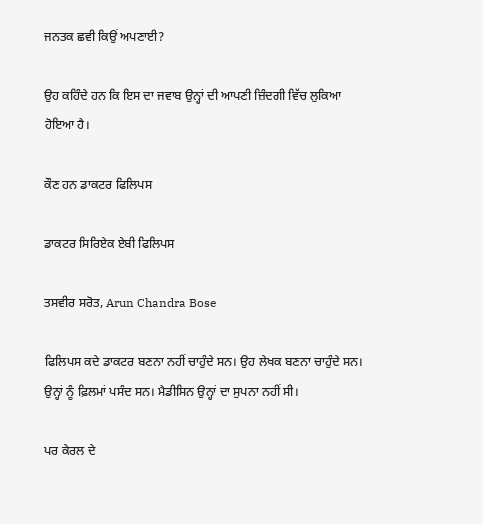ਜਨਤਕ ਛਵੀ ਕਿਉਂ ਅਪਣਾਈ?

ਉਹ ਕਹਿੰਦੇ ਹਨ ਕਿ ਇਸ ਦਾ ਜਵਾਬ ਉਨ੍ਹਾਂ ਦੀ ਆਪਣੀ ਜ਼ਿੰਦਗੀ ਵਿੱਚ ਲੁਕਿਆ ਹੋਇਆ ਹੈ।

ਕੌਣ ਹਨ ਡਾਕਟਰ ਫਿਲਿਪਸ

ਡਾਕਟਰ ਸਿਰਿਏਕ ਏਬੀ ਫਿਲਿਪਸ

ਤਸਵੀਰ ਸਰੋਤ, Arun Chandra Bose

ਫਿਲਿਪਸ ਕਦੇ ਡਾਕਟਰ ਬਣਨਾ ਨਹੀਂ ਚਾਹੁੰਦੇ ਸਨ। ਉਹ ਲੇਖਕ ਬਣਨਾ ਚਾਹੁੰਦੇ ਸਨ। ਉਨ੍ਹਾਂ ਨੂੰ ਫ਼ਿਲਮਾਂ ਪਸੰਦ ਸਨ। ਮੈਡੀਸਿਨ ਉਨ੍ਹਾਂ ਦਾ ਸੁਪਨਾ ਨਹੀਂ ਸੀ।

ਪਰ ਕੇਰਲ ਦੇ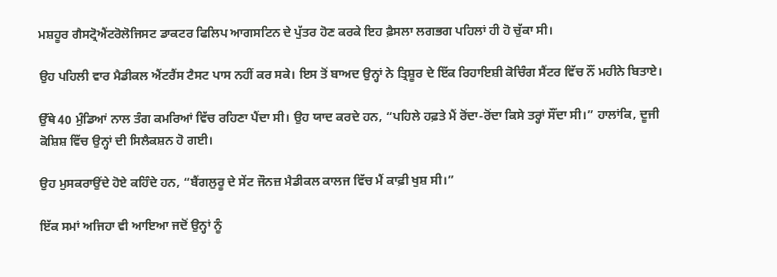ਮਸ਼ਹੂਰ ਗੈਸਟ੍ਰੋਐਂਟਰੋਲੋਜਿਸਟ ਡਾਕਟਰ ਫਿਲਿਪ ਆਗਸਟਿਨ ਦੇ ਪੁੱਤਰ ਹੋਣ ਕਰਕੇ ਇਹ ਫ਼ੈਸਲਾ ਲਗਭਗ ਪਹਿਲਾਂ ਹੀ ਹੋ ਚੁੱਕਾ ਸੀ।

ਉਹ ਪਹਿਲੀ ਵਾਰ ਮੈਡੀਕਲ ਐਂਟਰੈਂਸ ਟੈਸਟ ਪਾਸ ਨਹੀਂ ਕਰ ਸਕੇ। ਇਸ ਤੋਂ ਬਾਅਦ ਉਨ੍ਹਾਂ ਨੇ ਤ੍ਰਿਸ਼ੂਰ ਦੇ ਇੱਕ ਰਿਹਾਇਸ਼ੀ ਕੋਚਿੰਗ ਸੈਂਟਰ ਵਿੱਚ ਨੌਂ ਮਹੀਨੇ ਬਿਤਾਏ।

ਉੱਥੇ 40 ਮੁੰਡਿਆਂ ਨਾਲ ਤੰਗ ਕਮਰਿਆਂ ਵਿੱਚ ਰਹਿਣਾ ਪੈਂਦਾ ਸੀ। ਉਹ ਯਾਦ ਕਰਦੇ ਹਨ, “ਪਹਿਲੇ ਹਫ਼ਤੇ ਮੈਂ ਰੋਂਦਾ-ਰੋਂਦਾ ਕਿਸੇ ਤਰ੍ਹਾਂ ਸੌਂਦਾ ਸੀ।” ਹਾਲਾਂਕਿ, ਦੂਜੀ ਕੋਸ਼ਿਸ਼ ਵਿੱਚ ਉਨ੍ਹਾਂ ਦੀ ਸਿਲੈਕਸ਼ਨ ਹੋ ਗਈ।

ਉਹ ਮੁਸਕਰਾਉਂਦੇ ਹੋਏ ਕਹਿੰਦੇ ਹਨ, “ਬੈਂਗਲੁਰੂ ਦੇ ਸੇਂਟ ਜੌਨਜ਼ ਮੈਡੀਕਲ ਕਾਲਜ ਵਿੱਚ ਮੈਂ ਕਾਫ਼ੀ ਖੁਸ਼ ਸੀ।”

ਇੱਕ ਸਮਾਂ ਅਜਿਹਾ ਵੀ ਆਇਆ ਜਦੋਂ ਉਨ੍ਹਾਂ ਨੂੰ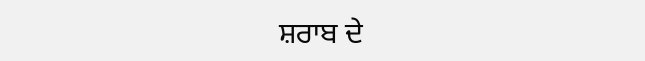ਸ਼ਰਾਬ ਦੇ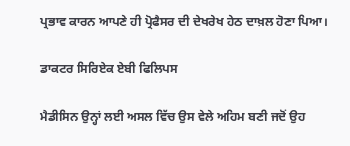ਪ੍ਰਭਾਵ ਕਾਰਨ ਆਪਣੇ ਹੀ ਪ੍ਰੋਫੈਸਰ ਦੀ ਦੇਖਰੇਖ ਹੇਠ ਦਾਖ਼ਲ ਹੋਣਾ ਪਿਆ।

ਡਾਕਟਰ ਸਿਰਿਏਕ ਏਬੀ ਫਿਲਿਪਸ

ਮੈਡੀਸਿਨ ਉਨ੍ਹਾਂ ਲਈ ਅਸਲ ਵਿੱਚ ਉਸ ਵੇਲੇ ਅਹਿਮ ਬਣੀ ਜਦੋਂ ਉਹ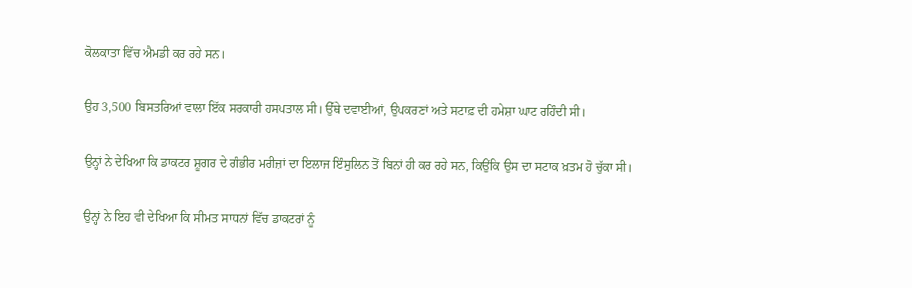ਕੋਲਕਾਤਾ ਵਿੱਚ ਐਮਡੀ ਕਰ ਰਹੇ ਸਨ।

ਉਹ 3,500 ਬਿਸਤਰਿਆਂ ਵਾਲਾ ਇੱਕ ਸਰਕਾਰੀ ਹਸਪਤਾਲ ਸੀ। ਉੱਥੇ ਦਵਾਈਆਂ, ਉਪਕਰਣਾਂ ਅਤੇ ਸਟਾਫ਼ ਦੀ ਹਮੇਸ਼ਾ ਘਾਟ ਰਹਿੰਦੀ ਸੀ।

ਉਨ੍ਹਾਂ ਨੇ ਦੇਖਿਆ ਕਿ ਡਾਕਟਰ ਸ਼ੂਗਰ ਦੇ ਗੰਭੀਰ ਮਰੀਜ਼ਾਂ ਦਾ ਇਲਾਜ ਇੰਸੁਲਿਨ ਤੋਂ ਬਿਨਾਂ ਹੀ ਕਰ ਰਹੇ ਸਨ, ਕਿਉਂਕਿ ਉਸ ਦਾ ਸਟਾਕ ਖ਼ਤਮ ਹੋ ਚੁੱਕਾ ਸੀ।

ਉਨ੍ਹਾਂ ਨੇ ਇਹ ਵੀ ਦੇਖਿਆ ਕਿ ਸੀਮਤ ਸਾਧਨਾਂ ਵਿੱਚ ਡਾਕਟਰਾਂ ਨੂੰ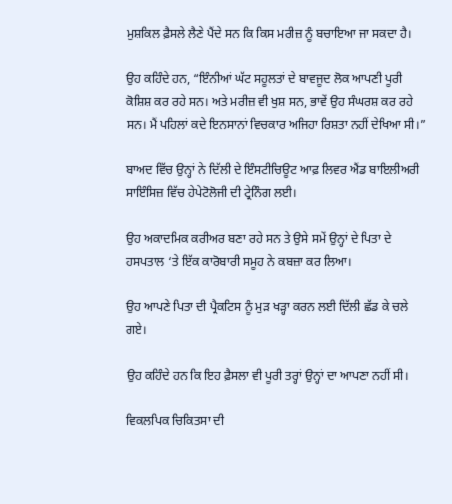ਮੁਸ਼ਕਿਲ ਫ਼ੈਸਲੇ ਲੈਣੇ ਪੈਂਦੇ ਸਨ ਕਿ ਕਿਸ ਮਰੀਜ਼ ਨੂੰ ਬਚਾਇਆ ਜਾ ਸਕਦਾ ਹੈ।

ਉਹ ਕਹਿੰਦੇ ਹਨ, “ਇੰਨੀਆਂ ਘੱਟ ਸਹੂਲਤਾਂ ਦੇ ਬਾਵਜੂਦ ਲੋਕ ਆਪਣੀ ਪੂਰੀ ਕੋਸ਼ਿਸ਼ ਕਰ ਰਹੇ ਸਨ। ਅਤੇ ਮਰੀਜ਼ ਵੀ ਖੁਸ਼ ਸਨ, ਭਾਵੇਂ ਉਹ ਸੰਘਰਸ਼ ਕਰ ਰਹੇ ਸਨ। ਮੈਂ ਪਹਿਲਾਂ ਕਦੇ ਇਨਸਾਨਾਂ ਵਿਚਕਾਰ ਅਜਿਹਾ ਰਿਸ਼ਤਾ ਨਹੀਂ ਦੇਖਿਆ ਸੀ।”

ਬਾਅਦ ਵਿੱਚ ਉਨ੍ਹਾਂ ਨੇ ਦਿੱਲੀ ਦੇ ਇੰਸਟੀਚਿਊਟ ਆਫ਼ ਲਿਵਰ ਐਂਡ ਬਾਇਲੀਅਰੀ ਸਾਇੰਸਿਜ਼ ਵਿੱਚ ਹੇਪੇਟੋਲੋਜੀ ਦੀ ਟ੍ਰੇਨਿੰਗ ਲਈ।

ਉਹ ਅਕਾਦਮਿਕ ਕਰੀਅਰ ਬਣਾ ਰਹੇ ਸਨ ਤੇ ਉਸੇ ਸਮੇਂ ਉਨ੍ਹਾਂ ਦੇ ਪਿਤਾ ਦੇ ਹਸਪਤਾਲ ‘ਤੇ ਇੱਕ ਕਾਰੋਬਾਰੀ ਸਮੂਹ ਨੇ ਕਬਜ਼ਾ ਕਰ ਲਿਆ।

ਉਹ ਆਪਣੇ ਪਿਤਾ ਦੀ ਪ੍ਰੈਕਟਿਸ ਨੂੰ ਮੁੜ ਖੜ੍ਹਾ ਕਰਨ ਲਈ ਦਿੱਲੀ ਛੱਡ ਕੇ ਚਲੇ ਗਏ।

ਉਹ ਕਹਿੰਦੇ ਹਨ ਕਿ ਇਹ ਫ਼ੈਸਲਾ ਵੀ ਪੂਰੀ ਤਰ੍ਹਾਂ ਉਨ੍ਹਾਂ ਦਾ ਆਪਣਾ ਨਹੀਂ ਸੀ।

ਵਿਕਲਪਿਕ ਚਿਕਿਤਸਾ ਦੀ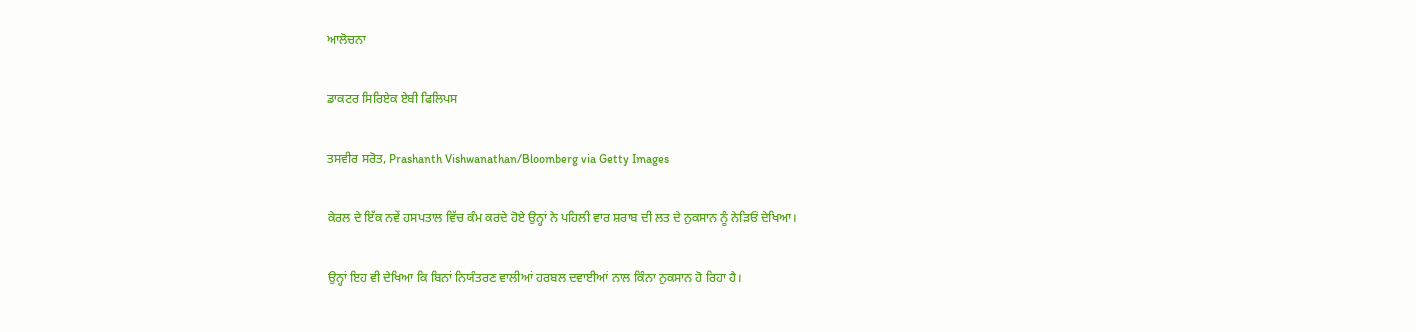ਆਲੋਚਨਾ

ਡਾਕਟਰ ਸਿਰਿਏਕ ਏਬੀ ਫਿਲਿਪਸ

ਤਸਵੀਰ ਸਰੋਤ, Prashanth Vishwanathan/Bloomberg via Getty Images

ਕੇਰਲ ਦੇ ਇੱਕ ਨਵੇਂ ਹਸਪਤਾਲ ਵਿੱਚ ਕੰਮ ਕਰਦੇ ਹੋਏ ਉਨ੍ਹਾਂ ਨੇ ਪਹਿਲੀ ਵਾਰ ਸ਼ਰਾਬ ਦੀ ਲਤ ਦੇ ਨੁਕਸਾਨ ਨੂੰ ਨੇੜਿਓਂ ਦੇਖਿਆ।

ਉਨ੍ਹਾਂ ਇਹ ਵੀ ਦੇਖਿਆ ਕਿ ਬਿਨਾਂ ਨਿਯੰਤਰਣ ਵਾਲੀਆਂ ਹਰਬਲ ਦਵਾਈਆਂ ਨਾਲ ਕਿੰਨਾ ਨੁਕਸਾਨ ਹੋ ਰਿਹਾ ਹੈ।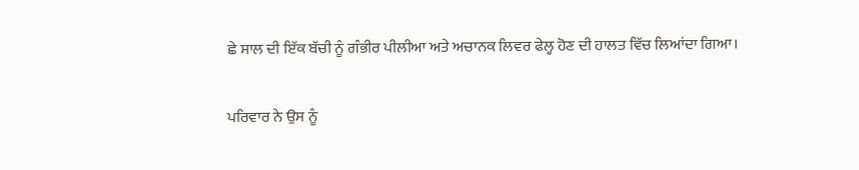ਛੇ ਸਾਲ ਦੀ ਇੱਕ ਬੱਚੀ ਨੂੰ ਗੰਭੀਰ ਪੀਲੀਆ ਅਤੇ ਅਚਾਨਕ ਲਿਵਰ ਫੇਲ੍ਹ ਹੋਣ ਦੀ ਹਾਲਤ ਵਿੱਚ ਲਿਆਂਦਾ ਗਿਆ।

ਪਰਿਵਾਰ ਨੇ ਉਸ ਨੂੰ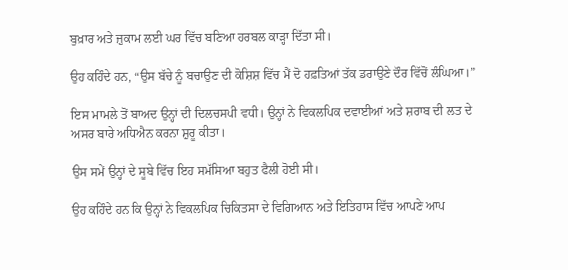ਬੁਖ਼ਾਰ ਅਤੇ ਜ਼ੁਕਾਮ ਲਈ ਘਰ ਵਿੱਚ ਬਣਿਆ ਹਰਬਲ ਕਾੜ੍ਹਾ ਦਿੱਤਾ ਸੀ।

ਉਹ ਕਹਿੰਦੇ ਹਨ, “ਉਸ ਬੱਚੇ ਨੂੰ ਬਚਾਉਣ ਦੀ ਕੋਸ਼ਿਸ਼ ਵਿੱਚ ਮੈਂ ਦੋ ਹਫ਼ਤਿਆਂ ਤੱਕ ਡਰਾਉਣੇ ਦੌਰ ਵਿੱਚੋਂ ਲੰਘਿਆ।”

ਇਸ ਮਾਮਲੇ ਤੋਂ ਬਾਅਦ ਉਨ੍ਹਾਂ ਦੀ ਦਿਲਚਸਪੀ ਵਧੀ। ਉਨ੍ਹਾਂ ਨੇ ਵਿਕਲਪਿਕ ਦਵਾਈਆਂ ਅਤੇ ਸ਼ਰਾਬ ਦੀ ਲਤ ਦੇ ਅਸਰ ਬਾਰੇ ਅਧਿਐਨ ਕਰਨਾ ਸ਼ੁਰੂ ਕੀਤਾ।

ਉਸ ਸਮੇਂ ਉਨ੍ਹਾਂ ਦੇ ਸੂਬੇ ਵਿੱਚ ਇਹ ਸਮੱਸਿਆ ਬਹੁਤ ਫੈਲੀ ਹੋਈ ਸੀ।

ਉਹ ਕਹਿੰਦੇ ਹਨ ਕਿ ਉਨ੍ਹਾਂ ਨੇ ਵਿਕਲਪਿਕ ਚਿਕਿਤਸਾ ਦੇ ਵਿਗਿਆਨ ਅਤੇ ਇਤਿਹਾਸ ਵਿੱਚ ਆਪਣੇ ਆਪ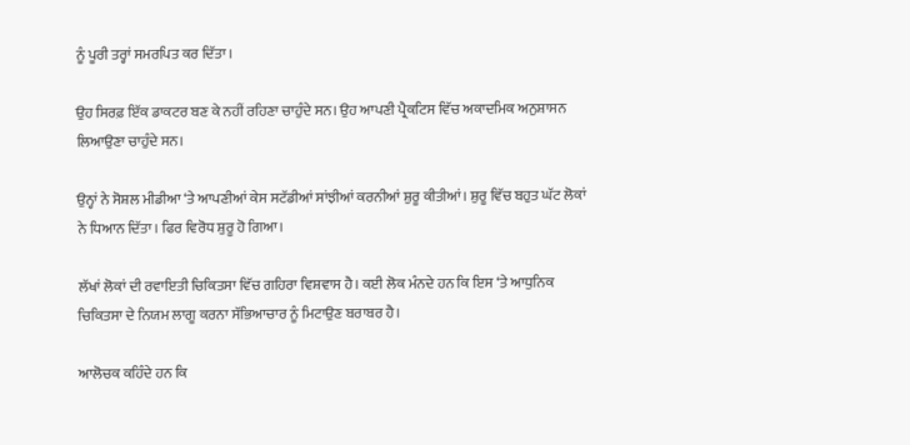ਨੂੰ ਪੂਰੀ ਤਰ੍ਹਾਂ ਸਮਰਪਿਤ ਕਰ ਦਿੱਤਾ।

ਉਹ ਸਿਰਫ਼ ਇੱਕ ਡਾਕਟਰ ਬਣ ਕੇ ਨਹੀਂ ਰਹਿਣਾ ਚਾਹੁੰਦੇ ਸਨ। ਉਹ ਆਪਣੀ ਪ੍ਰੈਕਟਿਸ ਵਿੱਚ ਅਕਾਦਮਿਕ ਅਨੁਸ਼ਾਸਨ ਲਿਆਉਣਾ ਚਾਹੁੰਦੇ ਸਨ।

ਉਨ੍ਹਾਂ ਨੇ ਸੋਸ਼ਲ ਮੀਡੀਆ ‘ਤੇ ਆਪਣੀਆਂ ਕੇਸ ਸਟੱਡੀਆਂ ਸਾਂਝੀਆਂ ਕਰਨੀਆਂ ਸ਼ੁਰੂ ਕੀਤੀਆਂ। ਸ਼ੁਰੂ ਵਿੱਚ ਬਹੁਤ ਘੱਟ ਲੋਕਾਂ ਨੇ ਧਿਆਨ ਦਿੱਤਾ। ਫਿਰ ਵਿਰੋਧ ਸ਼ੁਰੂ ਹੋ ਗਿਆ।

ਲੱਖਾਂ ਲੋਕਾਂ ਦੀ ਰਵਾਇਤੀ ਚਿਕਿਤਸਾ ਵਿੱਚ ਗਹਿਰਾ ਵਿਸ਼ਵਾਸ ਹੈ। ਕਈ ਲੋਕ ਮੰਨਦੇ ਹਨ ਕਿ ਇਸ ‘ਤੇ ਆਧੁਨਿਕ ਚਿਕਿਤਸਾ ਦੇ ਨਿਯਮ ਲਾਗੂ ਕਰਨਾ ਸੱਭਿਆਚਾਰ ਨੂੰ ਮਿਟਾਉਣ ਬਰਾਬਰ ਹੈ।

ਆਲੋਚਕ ਕਹਿੰਦੇ ਹਨ ਕਿ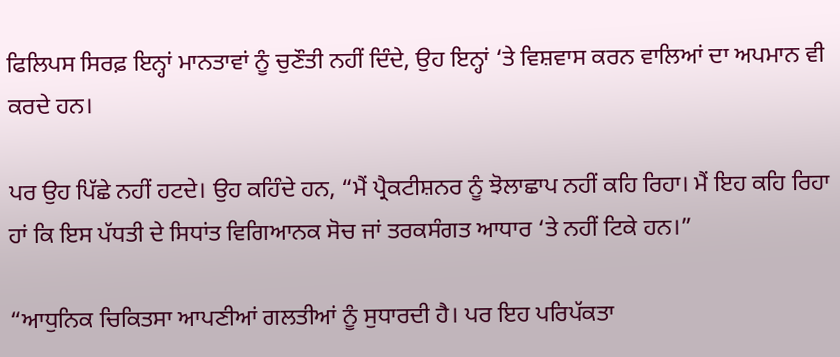ਫਿਲਿਪਸ ਸਿਰਫ਼ ਇਨ੍ਹਾਂ ਮਾਨਤਾਵਾਂ ਨੂੰ ਚੁਣੌਤੀ ਨਹੀਂ ਦਿੰਦੇ, ਉਹ ਇਨ੍ਹਾਂ ‘ਤੇ ਵਿਸ਼ਵਾਸ ਕਰਨ ਵਾਲਿਆਂ ਦਾ ਅਪਮਾਨ ਵੀ ਕਰਦੇ ਹਨ।

ਪਰ ਉਹ ਪਿੱਛੇ ਨਹੀਂ ਹਟਦੇ। ਉਹ ਕਹਿੰਦੇ ਹਨ, “ਮੈਂ ਪ੍ਰੈਕਟੀਸ਼ਨਰ ਨੂੰ ਝੋਲਾਛਾਪ ਨਹੀਂ ਕਹਿ ਰਿਹਾ। ਮੈਂ ਇਹ ਕਹਿ ਰਿਹਾ ਹਾਂ ਕਿ ਇਸ ਪੱਧਤੀ ਦੇ ਸਿਧਾਂਤ ਵਿਗਿਆਨਕ ਸੋਚ ਜਾਂ ਤਰਕਸੰਗਤ ਆਧਾਰ ‘ਤੇ ਨਹੀਂ ਟਿਕੇ ਹਨ।”

“ਆਧੁਨਿਕ ਚਿਕਿਤਸਾ ਆਪਣੀਆਂ ਗਲਤੀਆਂ ਨੂੰ ਸੁਧਾਰਦੀ ਹੈ। ਪਰ ਇਹ ਪਰਿਪੱਕਤਾ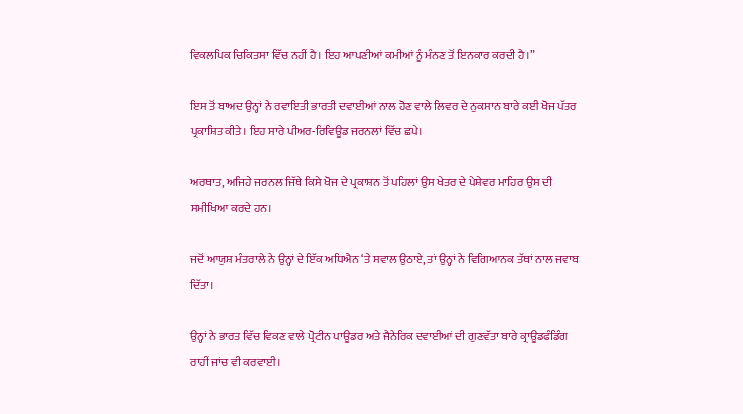ਵਿਕਲਪਿਕ ਚਿਕਿਤਸਾ ਵਿੱਚ ਨਹੀਂ ਹੈ। ਇਹ ਆਪਣੀਆਂ ਕਮੀਆਂ ਨੂੰ ਮੰਨਣ ਤੋਂ ਇਨਕਾਰ ਕਰਦੀ ਹੈ।”

ਇਸ ਤੋਂ ਬਾਅਦ ਉਨ੍ਹਾਂ ਨੇ ਰਵਾਇਤੀ ਭਾਰਤੀ ਦਵਾਈਆਂ ਨਾਲ ਹੋਣ ਵਾਲੇ ਲਿਵਰ ਦੇ ਨੁਕਸਾਨ ਬਾਰੇ ਕਈ ਖੋਜ ਪੱਤਰ ਪ੍ਰਕਾਸ਼ਿਤ ਕੀਤੇ। ਇਹ ਸਾਰੇ ਪੀਅਰ-ਰਿਵਿਊਡ ਜਰਨਲਾਂ ਵਿੱਚ ਛਪੇ।

ਅਰਥਾਤ, ਅਜਿਹੇ ਜਰਨਲ ਜਿੱਥੇ ਕਿਸੇ ਖੋਜ ਦੇ ਪ੍ਰਕਾਸ਼ਨ ਤੋਂ ਪਹਿਲਾਂ ਉਸ ਖੇਤਰ ਦੇ ਪੇਸ਼ੇਵਰ ਮਾਹਿਰ ਉਸ ਦੀ ਸਮੀਖਿਆ ਕਰਦੇ ਹਨ।

ਜਦੋਂ ਆਯੁਸ਼ ਮੰਤਰਾਲੇ ਨੇ ਉਨ੍ਹਾਂ ਦੇ ਇੱਕ ਅਧਿਐਨ ‘ਤੇ ਸਵਾਲ ਉਠਾਏ, ਤਾਂ ਉਨ੍ਹਾਂ ਨੇ ਵਿਗਿਆਨਕ ਤੱਥਾਂ ਨਾਲ ਜਵਾਬ ਦਿੱਤਾ।

ਉਨ੍ਹਾਂ ਨੇ ਭਾਰਤ ਵਿੱਚ ਵਿਕਣ ਵਾਲੇ ਪ੍ਰੋਟੀਨ ਪਾਊਡਰ ਅਤੇ ਜੈਨੇਰਿਕ ਦਵਾਈਆਂ ਦੀ ਗੁਣਵੱਤਾ ਬਾਰੇ ਕ੍ਰਾਊਡਫੰਡਿੰਗ ਰਾਹੀਂ ਜਾਂਚ ਵੀ ਕਰਵਾਈ।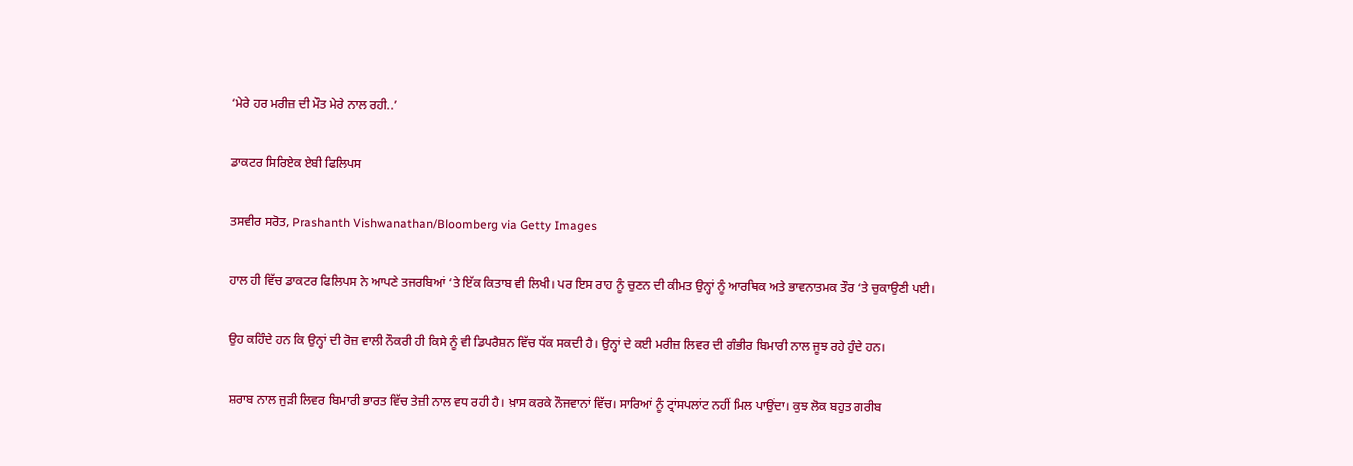‘ਮੇਰੇ ਹਰ ਮਰੀਜ਼ ਦੀ ਮੌਤ ਮੇਰੇ ਨਾਲ ਰਹੀ..’

ਡਾਕਟਰ ਸਿਰਿਏਕ ਏਬੀ ਫਿਲਿਪਸ

ਤਸਵੀਰ ਸਰੋਤ, Prashanth Vishwanathan/Bloomberg via Getty Images

ਹਾਲ ਹੀ ਵਿੱਚ ਡਾਕਟਰ ਫਿਲਿਪਸ ਨੇ ਆਪਣੇ ਤਜਰਬਿਆਂ ‘ਤੇ ਇੱਕ ਕਿਤਾਬ ਵੀ ਲਿਖੀ। ਪਰ ਇਸ ਰਾਹ ਨੂੰ ਚੁਣਨ ਦੀ ਕੀਮਤ ਉਨ੍ਹਾਂ ਨੂੰ ਆਰਥਿਕ ਅਤੇ ਭਾਵਨਾਤਮਕ ਤੌਰ ‘ਤੇ ਚੁਕਾਉਣੀ ਪਈ।

ਉਹ ਕਹਿੰਦੇ ਹਨ ਕਿ ਉਨ੍ਹਾਂ ਦੀ ਰੋਜ਼ ਵਾਲੀ ਨੌਕਰੀ ਹੀ ਕਿਸੇ ਨੂੰ ਵੀ ਡਿਪਰੈਸ਼ਨ ਵਿੱਚ ਧੱਕ ਸਕਦੀ ਹੈ। ਉਨ੍ਹਾਂ ਦੇ ਕਈ ਮਰੀਜ਼ ਲਿਵਰ ਦੀ ਗੰਭੀਰ ਬਿਮਾਰੀ ਨਾਲ ਜੂਝ ਰਹੇ ਹੁੰਦੇ ਹਨ।

ਸ਼ਰਾਬ ਨਾਲ ਜੁੜੀ ਲਿਵਰ ਬਿਮਾਰੀ ਭਾਰਤ ਵਿੱਚ ਤੇਜ਼ੀ ਨਾਲ ਵਧ ਰਹੀ ਹੈ। ਖ਼ਾਸ ਕਰਕੇ ਨੌਜਵਾਨਾਂ ਵਿੱਚ। ਸਾਰਿਆਂ ਨੂੰ ਟ੍ਰਾਂਸਪਲਾਂਟ ਨਹੀਂ ਮਿਲ ਪਾਉਂਦਾ। ਕੁਝ ਲੋਕ ਬਹੁਤ ਗਰੀਬ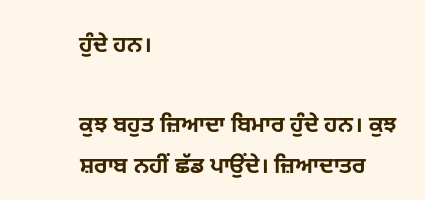ਹੁੰਦੇ ਹਨ।

ਕੁਝ ਬਹੁਤ ਜ਼ਿਆਦਾ ਬਿਮਾਰ ਹੁੰਦੇ ਹਨ। ਕੁਝ ਸ਼ਰਾਬ ਨਹੀਂ ਛੱਡ ਪਾਉਂਦੇ। ਜ਼ਿਆਦਾਤਰ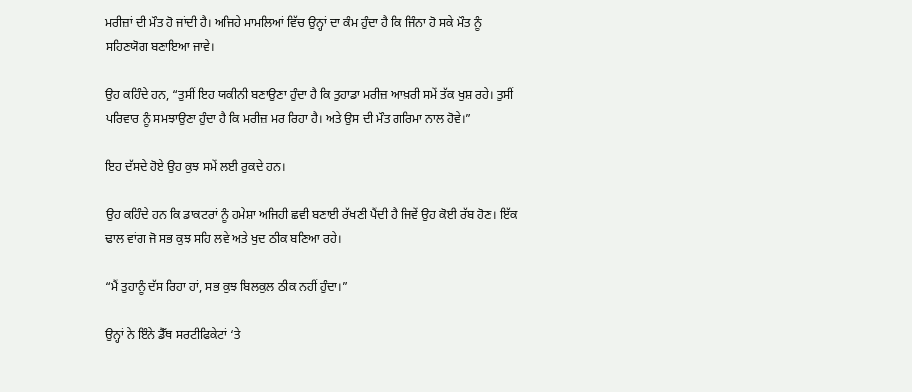ਮਰੀਜ਼ਾਂ ਦੀ ਮੌਤ ਹੋ ਜਾਂਦੀ ਹੈ। ਅਜਿਹੇ ਮਾਮਲਿਆਂ ਵਿੱਚ ਉਨ੍ਹਾਂ ਦਾ ਕੰਮ ਹੁੰਦਾ ਹੈ ਕਿ ਜਿੰਨਾ ਹੋ ਸਕੇ ਮੌਤ ਨੂੰ ਸਹਿਣਯੋਗ ਬਣਾਇਆ ਜਾਵੇ।

ਉਹ ਕਹਿੰਦੇ ਹਨ, “ਤੁਸੀਂ ਇਹ ਯਕੀਨੀ ਬਣਾਉਣਾ ਹੁੰਦਾ ਹੈ ਕਿ ਤੁਹਾਡਾ ਮਰੀਜ਼ ਆਖ਼ਰੀ ਸਮੇਂ ਤੱਕ ਖੁਸ਼ ਰਹੇ। ਤੁਸੀਂ ਪਰਿਵਾਰ ਨੂੰ ਸਮਝਾਉਣਾ ਹੁੰਦਾ ਹੈ ਕਿ ਮਰੀਜ਼ ਮਰ ਰਿਹਾ ਹੈ। ਅਤੇ ਉਸ ਦੀ ਮੌਤ ਗਰਿਮਾ ਨਾਲ ਹੋਵੇ।”

ਇਹ ਦੱਸਦੇ ਹੋਏ ਉਹ ਕੁਝ ਸਮੇਂ ਲਈ ਰੁਕਦੇ ਹਨ।

ਉਹ ਕਹਿੰਦੇ ਹਨ ਕਿ ਡਾਕਟਰਾਂ ਨੂੰ ਹਮੇਸ਼ਾ ਅਜਿਹੀ ਛਵੀ ਬਣਾਈ ਰੱਖਣੀ ਪੈਂਦੀ ਹੈ ਜਿਵੇਂ ਉਹ ਕੋਈ ਰੱਬ ਹੋਣ। ਇੱਕ ਢਾਲ ਵਾਂਗ ਜੋ ਸਭ ਕੁਝ ਸਹਿ ਲਵੇ ਅਤੇ ਖੁਦ ਠੀਕ ਬਣਿਆ ਰਹੇ।

“ਮੈਂ ਤੁਹਾਨੂੰ ਦੱਸ ਰਿਹਾ ਹਾਂ, ਸਭ ਕੁਝ ਬਿਲਕੁਲ ਠੀਕ ਨਹੀਂ ਹੁੰਦਾ।”

ਉਨ੍ਹਾਂ ਨੇ ਇੰਨੇ ਡੈੱਥ ਸਰਟੀਫਿਕੇਟਾਂ ‘ਤੇ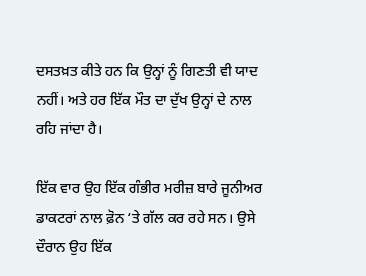ਦਸਤਖ਼ਤ ਕੀਤੇ ਹਨ ਕਿ ਉਨ੍ਹਾਂ ਨੂੰ ਗਿਣਤੀ ਵੀ ਯਾਦ ਨਹੀਂ। ਅਤੇ ਹਰ ਇੱਕ ਮੌਤ ਦਾ ਦੁੱਖ ਉਨ੍ਹਾਂ ਦੇ ਨਾਲ ਰਹਿ ਜਾਂਦਾ ਹੈ।

ਇੱਕ ਵਾਰ ਉਹ ਇੱਕ ਗੰਭੀਰ ਮਰੀਜ਼ ਬਾਰੇ ਜੂਨੀਅਰ ਡਾਕਟਰਾਂ ਨਾਲ ਫ਼ੋਨ ‘ਤੇ ਗੱਲ ਕਰ ਰਹੇ ਸਨ। ਉਸੇ ਦੌਰਾਨ ਉਹ ਇੱਕ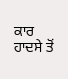ਕਾਰ ਹਾਦਸੇ ਤੋਂ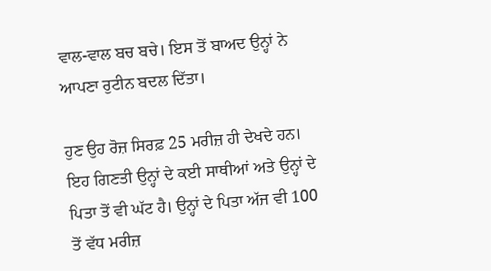ਵਾਲ-ਵਾਲ ਬਚ ਬਚੇ। ਇਸ ਤੋਂ ਬਾਅਦ ਉਨ੍ਹਾਂ ਨੇ ਆਪਣਾ ਰੁਟੀਨ ਬਦਲ ਦਿੱਤਾ।

ਹੁਣ ਉਹ ਰੋਜ਼ ਸਿਰਫ਼ 25 ਮਰੀਜ਼ ਹੀ ਦੇਖਦੇ ਹਨ। ਇਹ ਗਿਣਤੀ ਉਨ੍ਹਾਂ ਦੇ ਕਈ ਸਾਥੀਆਂ ਅਤੇ ਉਨ੍ਹਾਂ ਦੇ ਪਿਤਾ ਤੋਂ ਵੀ ਘੱਟ ਹੈ। ਉਨ੍ਹਾਂ ਦੇ ਪਿਤਾ ਅੱਜ ਵੀ 100 ਤੋਂ ਵੱਧ ਮਰੀਜ਼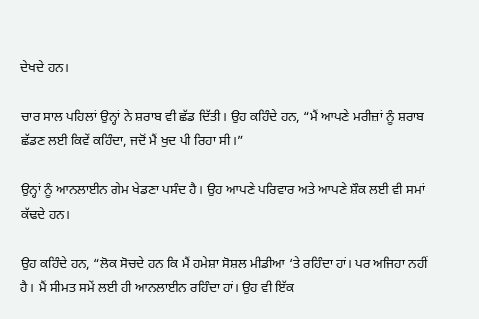ਦੇਖਦੇ ਹਨ।

ਚਾਰ ਸਾਲ ਪਹਿਲਾਂ ਉਨ੍ਹਾਂ ਨੇ ਸ਼ਰਾਬ ਵੀ ਛੱਡ ਦਿੱਤੀ। ਉਹ ਕਹਿੰਦੇ ਹਨ, “ਮੈਂ ਆਪਣੇ ਮਰੀਜ਼ਾਂ ਨੂੰ ਸ਼ਰਾਬ ਛੱਡਣ ਲਈ ਕਿਵੇਂ ਕਹਿੰਦਾ, ਜਦੋਂ ਮੈਂ ਖੁਦ ਪੀ ਰਿਹਾ ਸੀ।”

ਉਨ੍ਹਾਂ ਨੂੰ ਆਨਲਾਈਨ ਗੇਮ ਖੇਡਣਾ ਪਸੰਦ ਹੈ। ਉਹ ਆਪਣੇ ਪਰਿਵਾਰ ਅਤੇ ਆਪਣੇ ਸ਼ੌਕ ਲਈ ਵੀ ਸਮਾਂ ਕੱਢਦੇ ਹਨ।

ਉਹ ਕਹਿੰਦੇ ਹਨ, “ਲੋਕ ਸੋਚਦੇ ਹਨ ਕਿ ਮੈਂ ਹਮੇਸ਼ਾ ਸੋਸ਼ਲ ਮੀਡੀਆ ‘ਤੇ ਰਹਿੰਦਾ ਹਾਂ। ਪਰ ਅਜਿਹਾ ਨਹੀਂ ਹੈ। ਮੈਂ ਸੀਮਤ ਸਮੇਂ ਲਈ ਹੀ ਆਨਲਾਈਨ ਰਹਿੰਦਾ ਹਾਂ। ਉਹ ਵੀ ਇੱਕ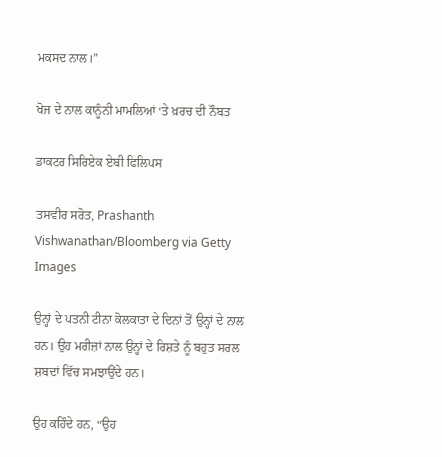ਮਕਸਦ ਨਾਲ।”

ਖੋਜ ਦੇ ਨਾਲ ਕਾਨੂੰਨੀ ਮਾਮਲਿਆਂ ‘ਤੇ ਖ਼ਰਚ ਦੀ ਨੌਬਤ

ਡਾਕਟਰ ਸਿਰਿਏਕ ਏਬੀ ਫਿਲਿਪਸ

ਤਸਵੀਰ ਸਰੋਤ, Prashanth Vishwanathan/Bloomberg via Getty Images

ਉਨ੍ਹਾਂ ਦੇ ਪਤਨੀ ਟੀਨਾ ਕੋਲਕਾਤਾ ਦੇ ਦਿਨਾਂ ਤੋਂ ਉਨ੍ਹਾਂ ਦੇ ਨਾਲ ਹਨ। ਉਹ ਮਰੀਜ਼ਾਂ ਨਾਲ ਉਨ੍ਹਾਂ ਦੇ ਰਿਸ਼ਤੇ ਨੂੰ ਬਹੁਤ ਸਰਲ ਸ਼ਬਦਾਂ ਵਿੱਚ ਸਮਝਾਉਂਦੇ ਹਨ।

ਉਹ ਕਹਿੰਦੇ ਹਨ, “ਉਹ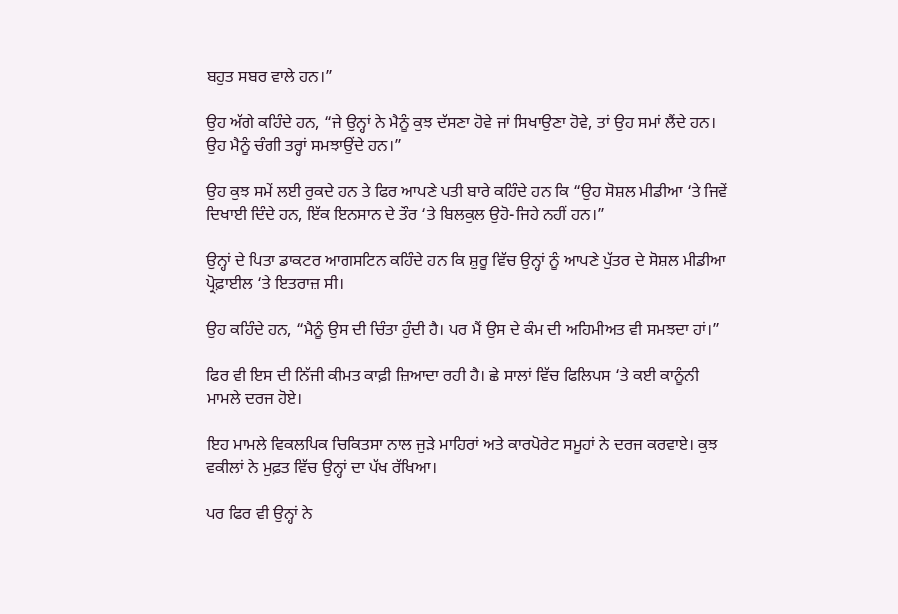ਬਹੁਤ ਸਬਰ ਵਾਲੇ ਹਨ।”

ਉਹ ਅੱਗੇ ਕਹਿੰਦੇ ਹਨ, “ਜੇ ਉਨ੍ਹਾਂ ਨੇ ਮੈਨੂੰ ਕੁਝ ਦੱਸਣਾ ਹੋਵੇ ਜਾਂ ਸਿਖਾਉਣਾ ਹੋਵੇ, ਤਾਂ ਉਹ ਸਮਾਂ ਲੈਂਦੇ ਹਨ। ਉਹ ਮੈਨੂੰ ਚੰਗੀ ਤਰ੍ਹਾਂ ਸਮਝਾਉਂਦੇ ਹਨ।”

ਉਹ ਕੁਝ ਸਮੇਂ ਲਈ ਰੁਕਦੇ ਹਨ ਤੇ ਫਿਰ ਆਪਣੇ ਪਤੀ ਬਾਰੇ ਕਹਿੰਦੇ ਹਨ ਕਿ “ਉਹ ਸੋਸ਼ਲ ਮੀਡੀਆ ‘ਤੇ ਜਿਵੇਂ ਦਿਖਾਈ ਦਿੰਦੇ ਹਨ, ਇੱਕ ਇਨਸਾਨ ਦੇ ਤੌਰ ‘ਤੇ ਬਿਲਕੁਲ ਉਹੋ-ਜਿਹੇ ਨਹੀਂ ਹਨ।”

ਉਨ੍ਹਾਂ ਦੇ ਪਿਤਾ ਡਾਕਟਰ ਆਗਸਟਿਨ ਕਹਿੰਦੇ ਹਨ ਕਿ ਸ਼ੁਰੂ ਵਿੱਚ ਉਨ੍ਹਾਂ ਨੂੰ ਆਪਣੇ ਪੁੱਤਰ ਦੇ ਸੋਸ਼ਲ ਮੀਡੀਆ ਪ੍ਰੋਫ਼ਾਈਲ ‘ਤੇ ਇਤਰਾਜ਼ ਸੀ।

ਉਹ ਕਹਿੰਦੇ ਹਨ, “ਮੈਨੂੰ ਉਸ ਦੀ ਚਿੰਤਾ ਹੁੰਦੀ ਹੈ। ਪਰ ਮੈਂ ਉਸ ਦੇ ਕੰਮ ਦੀ ਅਹਿਮੀਅਤ ਵੀ ਸਮਝਦਾ ਹਾਂ।”

ਫਿਰ ਵੀ ਇਸ ਦੀ ਨਿੱਜੀ ਕੀਮਤ ਕਾਫ਼ੀ ਜ਼ਿਆਦਾ ਰਹੀ ਹੈ। ਛੇ ਸਾਲਾਂ ਵਿੱਚ ਫਿਲਿਪਸ ‘ਤੇ ਕਈ ਕਾਨੂੰਨੀ ਮਾਮਲੇ ਦਰਜ ਹੋਏ।

ਇਹ ਮਾਮਲੇ ਵਿਕਲਪਿਕ ਚਿਕਿਤਸਾ ਨਾਲ ਜੁੜੇ ਮਾਹਿਰਾਂ ਅਤੇ ਕਾਰਪੋਰੇਟ ਸਮੂਹਾਂ ਨੇ ਦਰਜ ਕਰਵਾਏ। ਕੁਝ ਵਕੀਲਾਂ ਨੇ ਮੁਫ਼ਤ ਵਿੱਚ ਉਨ੍ਹਾਂ ਦਾ ਪੱਖ ਰੱਖਿਆ।

ਪਰ ਫਿਰ ਵੀ ਉਨ੍ਹਾਂ ਨੇ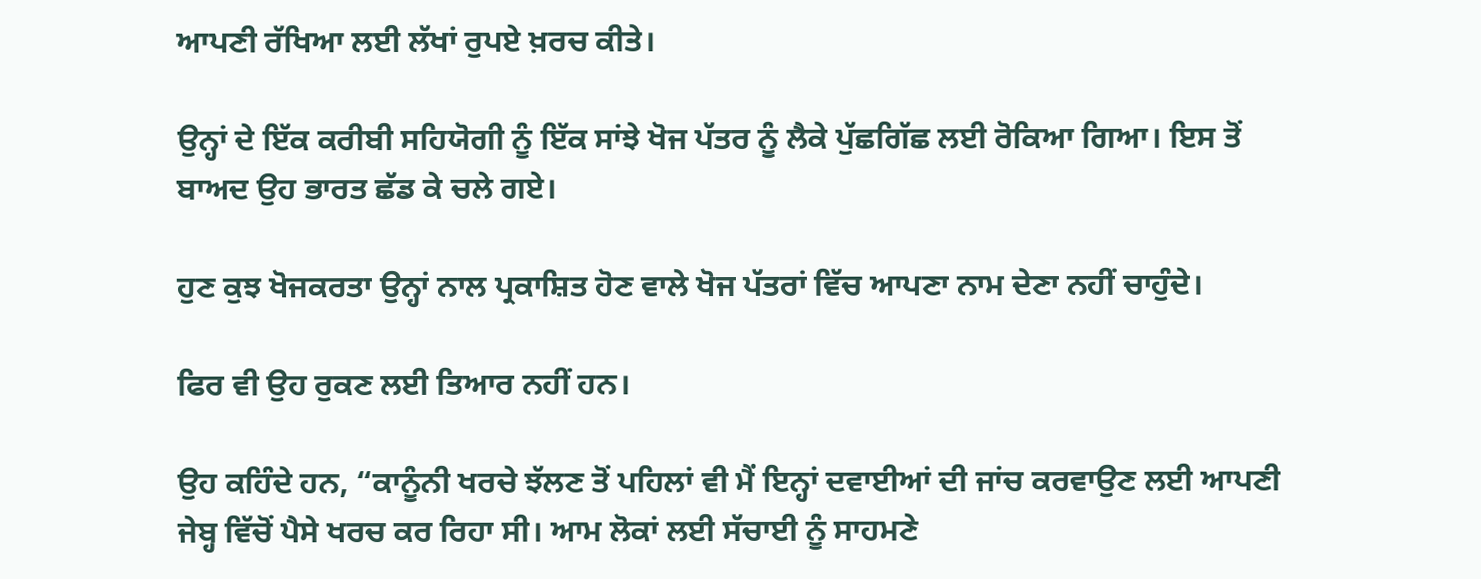ਆਪਣੀ ਰੱਖਿਆ ਲਈ ਲੱਖਾਂ ਰੁਪਏ ਖ਼ਰਚ ਕੀਤੇ।

ਉਨ੍ਹਾਂ ਦੇ ਇੱਕ ਕਰੀਬੀ ਸਹਿਯੋਗੀ ਨੂੰ ਇੱਕ ਸਾਂਝੇ ਖੋਜ ਪੱਤਰ ਨੂੰ ਲੈਕੇ ਪੁੱਛਗਿੱਛ ਲਈ ਰੋਕਿਆ ਗਿਆ। ਇਸ ਤੋਂ ਬਾਅਦ ਉਹ ਭਾਰਤ ਛੱਡ ਕੇ ਚਲੇ ਗਏ।

ਹੁਣ ਕੁਝ ਖੋਜਕਰਤਾ ਉਨ੍ਹਾਂ ਨਾਲ ਪ੍ਰਕਾਸ਼ਿਤ ਹੋਣ ਵਾਲੇ ਖੋਜ ਪੱਤਰਾਂ ਵਿੱਚ ਆਪਣਾ ਨਾਮ ਦੇਣਾ ਨਹੀਂ ਚਾਹੁੰਦੇ।

ਫਿਰ ਵੀ ਉਹ ਰੁਕਣ ਲਈ ਤਿਆਰ ਨਹੀਂ ਹਨ।

ਉਹ ਕਹਿੰਦੇ ਹਨ, “ਕਾਨੂੰਨੀ ਖਰਚੇ ਝੱਲਣ ਤੋਂ ਪਹਿਲਾਂ ਵੀ ਮੈਂ ਇਨ੍ਹਾਂ ਦਵਾਈਆਂ ਦੀ ਜਾਂਚ ਕਰਵਾਉਣ ਲਈ ਆਪਣੀ ਜੇਬ੍ਹ ਵਿੱਚੋਂ ਪੈਸੇ ਖਰਚ ਕਰ ਰਿਹਾ ਸੀ। ਆਮ ਲੋਕਾਂ ਲਈ ਸੱਚਾਈ ਨੂੰ ਸਾਹਮਣੇ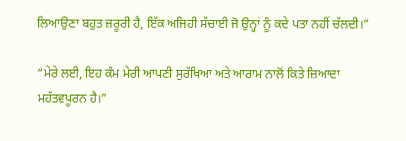ਲਿਆਉਣਾ ਬਹੁਤ ਜ਼ਰੂਰੀ ਹੈ, ਇੱਕ ਅਜਿਹੀ ਸੱਚਾਈ ਜੋ ਉਨ੍ਹਾਂ ਨੂੰ ਕਦੇ ਪਤਾ ਨਹੀਂ ਚੱਲਦੀ।”

“ਮੇਰੇ ਲਈ, ਇਹ ਕੰਮ ਮੇਰੀ ਆਪਣੀ ਸੁਰੱਖਿਆ ਅਤੇ ਆਰਾਮ ਨਾਲੋਂ ਕਿਤੇ ਜ਼ਿਆਦਾ ਮਹੱਤਵਪੂਰਨ ਹੈ।”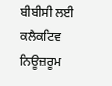ਬੀਬੀਸੀ ਲਈ ਕਲੈਕਟਿਵ ਨਿਊਜ਼ਰੂਮ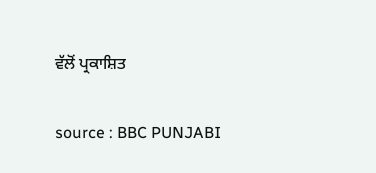ਵੱਲੋਂ ਪ੍ਰਕਾਸ਼ਿਤ

source : BBC PUNJABI